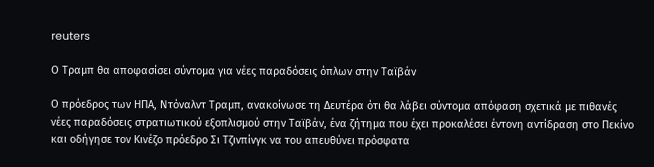reuters

Ο Τραμπ θα αποφασίσει σύντομα για νέες παραδόσεις όπλων στην Ταϊβάν

Ο πρόεδρος των ΗΠΑ, Ντόναλντ Τραμπ, ανακοίνωσε τη Δευτέρα ότι θα λάβει σύντομα απόφαση σχετικά με πιθανές νέες παραδόσεις στρατιωτικού εξοπλισμού στην Ταϊβάν, ένα ζήτημα που έχει προκαλέσει έντονη αντίδραση στο Πεκίνο και οδήγησε τον Κινέζο πρόεδρο Σι Τζινπίνγκ να του απευθύνει πρόσφατα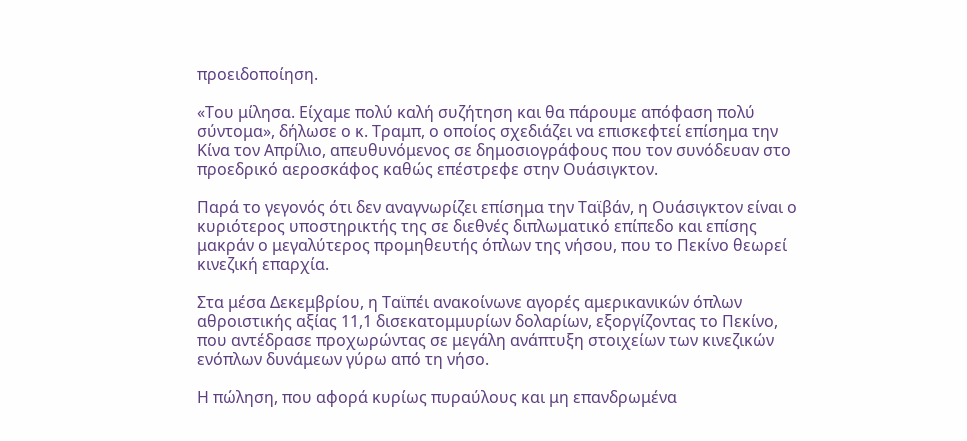προειδοποίηση.

«Του μίλησα. Είχαμε πολύ καλή συζήτηση και θα πάρουμε απόφαση πολύ σύντομα», δήλωσε ο κ. Τραμπ, ο οποίος σχεδιάζει να επισκεφτεί επίσημα την Κίνα τον Απρίλιο, απευθυνόμενος σε δημοσιογράφους που τον συνόδευαν στο προεδρικό αεροσκάφος καθώς επέστρεφε στην Ουάσιγκτον.

Παρά το γεγονός ότι δεν αναγνωρίζει επίσημα την Ταϊβάν, η Ουάσιγκτον είναι ο κυριότερος υποστηρικτής της σε διεθνές διπλωματικό επίπεδο και επίσης μακράν ο μεγαλύτερος προμηθευτής όπλων της νήσου, που το Πεκίνο θεωρεί κινεζική επαρχία.

Στα μέσα Δεκεμβρίου, η Ταϊπέι ανακοίνωνε αγορές αμερικανικών όπλων αθροιστικής αξίας 11,1 δισεκατομμυρίων δολαρίων, εξοργίζοντας το Πεκίνο, που αντέδρασε προχωρώντας σε μεγάλη ανάπτυξη στοιχείων των κινεζικών ενόπλων δυνάμεων γύρω από τη νήσο.

Η πώληση, που αφορά κυρίως πυραύλους και μη επανδρωμένα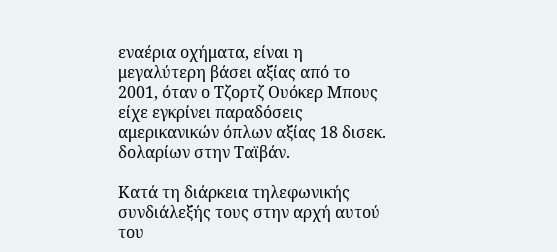εναέρια οχήματα, είναι η μεγαλύτερη βάσει αξίας από το 2001, όταν ο Τζορτζ Ουόκερ Μπους είχε εγκρίνει παραδόσεις αμερικανικών όπλων αξίας 18 δισεκ. δολαρίων στην Ταϊβάν.

Κατά τη διάρκεια τηλεφωνικής συνδιάλεξής τους στην αρχή αυτού του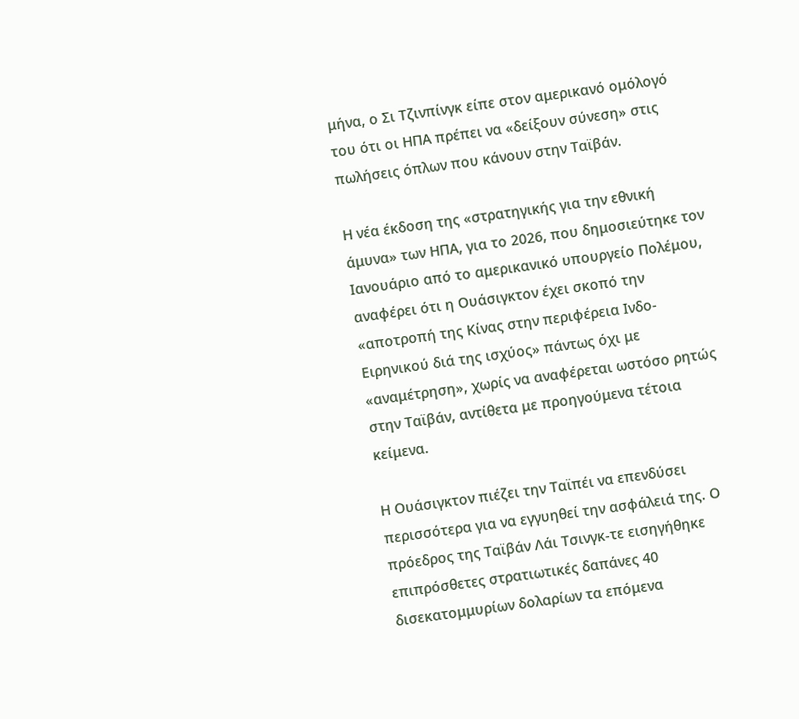μήνα, ο Σι Τζινπίνγκ είπε στον αμερικανό ομόλογό του ότι οι ΗΠΑ πρέπει να «δείξουν σύνεση» στις πωλήσεις όπλων που κάνουν στην Ταϊβάν.

Η νέα έκδοση της «στρατηγικής για την εθνική άμυνα» των ΗΠΑ, για το 2026, που δημοσιεύτηκε τον Ιανουάριο από το αμερικανικό υπουργείο Πολέμου, αναφέρει ότι η Ουάσιγκτον έχει σκοπό την «αποτροπή της Κίνας στην περιφέρεια Ινδο-Ειρηνικού διά της ισχύος» πάντως όχι με «αναμέτρηση», χωρίς να αναφέρεται ωστόσο ρητώς στην Ταϊβάν, αντίθετα με προηγούμενα τέτοια κείμενα.

Η Ουάσιγκτον πιέζει την Ταϊπέι να επενδύσει περισσότερα για να εγγυηθεί την ασφάλειά της. Ο πρόεδρος της Ταϊβάν Λάι Τσινγκ-τε εισηγήθηκε επιπρόσθετες στρατιωτικές δαπάνες 40 δισεκατομμυρίων δολαρίων τα επόμενα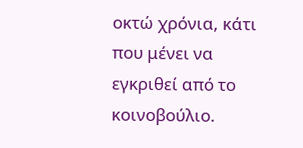οκτώ χρόνια, κάτι που μένει να εγκριθεί από το κοινοβούλιο.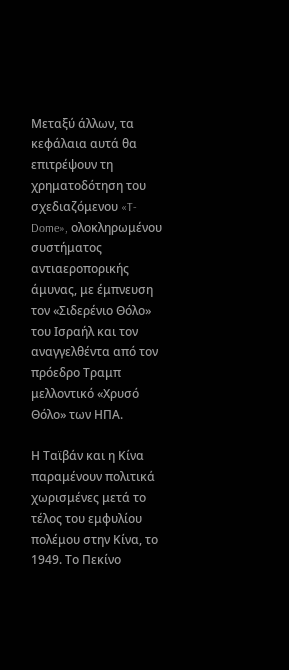Μεταξύ άλλων, τα κεφάλαια αυτά θα επιτρέψουν τη χρηματοδότηση του σχεδιαζόμενου «T-Dome», ολοκληρωμένου συστήματος αντιαεροπορικής άμυνας, με έμπνευση τον «Σιδερένιο Θόλο» του Ισραήλ και τον αναγγελθέντα από τον πρόεδρο Τραμπ μελλοντικό «Χρυσό Θόλο» των ΗΠΑ.

Η Ταϊβάν και η Κίνα παραμένουν πολιτικά χωρισμένες μετά το τέλος του εμφυλίου πολέμου στην Κίνα, το 1949. Το Πεκίνο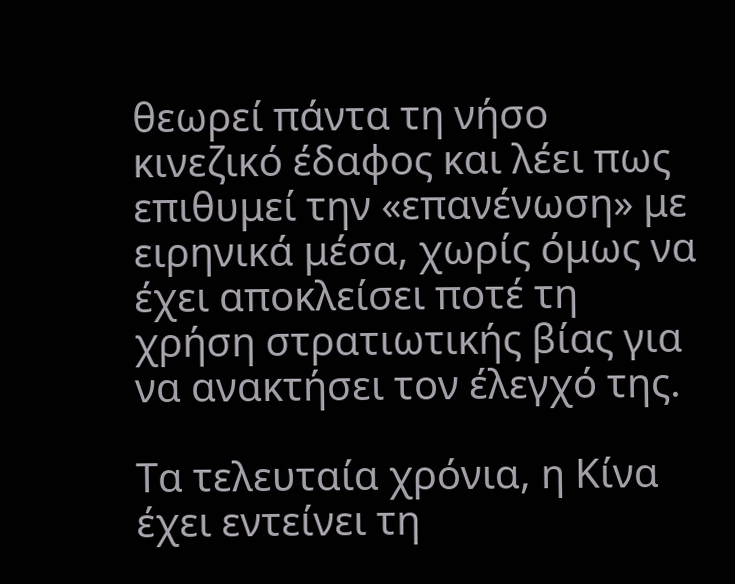θεωρεί πάντα τη νήσο κινεζικό έδαφος και λέει πως επιθυμεί την «επανένωση» με ειρηνικά μέσα, χωρίς όμως να έχει αποκλείσει ποτέ τη χρήση στρατιωτικής βίας για να ανακτήσει τον έλεγχό της.

Τα τελευταία χρόνια, η Κίνα έχει εντείνει τη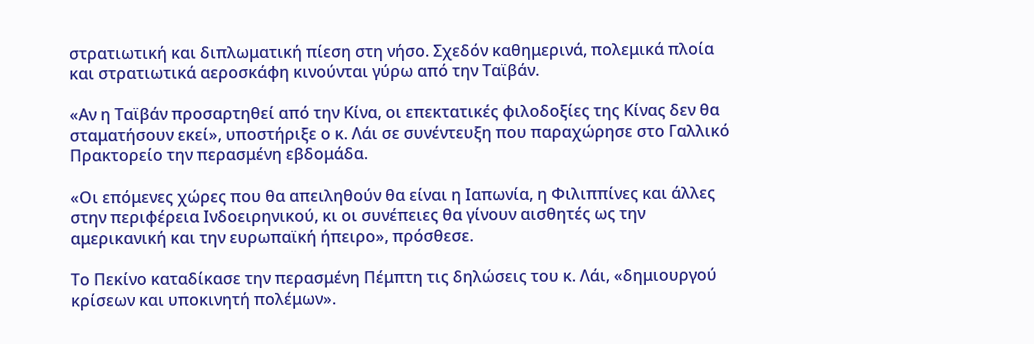στρατιωτική και διπλωματική πίεση στη νήσο. Σχεδόν καθημερινά, πολεμικά πλοία και στρατιωτικά αεροσκάφη κινούνται γύρω από την Ταϊβάν.

«Αν η Ταϊβάν προσαρτηθεί από την Κίνα, οι επεκτατικές φιλοδοξίες της Κίνας δεν θα σταματήσουν εκεί», υποστήριξε ο κ. Λάι σε συνέντευξη που παραχώρησε στο Γαλλικό Πρακτορείο την περασμένη εβδομάδα.

«Οι επόμενες χώρες που θα απειληθούν θα είναι η Ιαπωνία, η Φιλιππίνες και άλλες στην περιφέρεια Ινδοειρηνικού, κι οι συνέπειες θα γίνουν αισθητές ως την αμερικανική και την ευρωπαϊκή ήπειρο», πρόσθεσε.

Το Πεκίνο καταδίκασε την περασμένη Πέμπτη τις δηλώσεις του κ. Λάι, «δημιουργού κρίσεων και υποκινητή πολέμων».